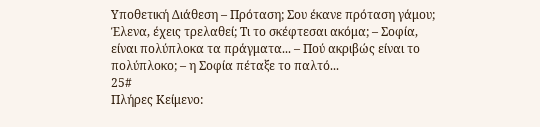Υποθετική Διάθεση – Πρόταση; Σου έκανε πρόταση γάμου; Έλενα, έχεις τρελαθεί; Τι το σκέφτεσαι ακόμα; – Σοφία, είναι πολύπλοκα τα πράγματα... – Πού ακριβώς είναι το πολύπλοκο; – η Σοφία πέταξε το παλτό...
25#
Πλήρες Κείμενο: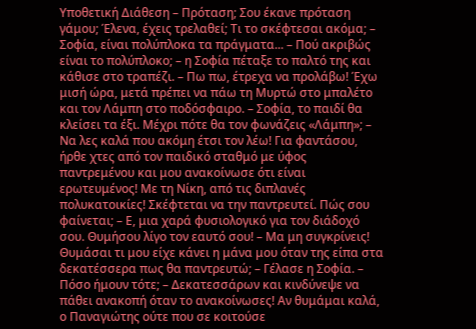Υποθετική Διάθεση – Πρόταση; Σου έκανε πρόταση γάμου; Έλενα, έχεις τρελαθεί; Τι το σκέφτεσαι ακόμα; – Σοφία, είναι πολύπλοκα τα πράγματα... – Πού ακριβώς είναι το πολύπλοκο; – η Σοφία πέταξε το παλτό της και κάθισε στο τραπέζι. – Πω πω, έτρεχα να προλάβω! Έχω μισή ώρα, μετά πρέπει να πάω τη Μυρτώ στο μπαλέτο και τον Λάμπη στο ποδόσφαιρο. – Σοφία, το παιδί θα κλείσει τα έξι. Μέχρι πότε θα τον φωνάζεις «Λάμπη»; – Να λες καλά που ακόμη έτσι τον λέω! Για φαντάσου, ήρθε χτες από τον παιδικό σταθμό με ύφος παντρεμένου και μου ανακοίνωσε ότι είναι ερωτευμένος! Με τη Νίκη, από τις διπλανές πολυκατοικίες! Σκέφτεται να την παντρευτεί. Πώς σου φαίνεται; – Ε, μια χαρά φυσιολογικό για τον διάδοχό σου. Θυμήσου λίγο τον εαυτό σου! – Μα μη συγκρίνεις! Θυμάσαι τι μου είχε κάνει η μάνα μου όταν της είπα στα δεκατέσσερα πως θα παντρευτώ; – Γέλασε η Σοφία. – Πόσο ήμουν τότε; – Δεκατεσσάρων και κινδύνεψε να πάθει ανακοπή όταν το ανακοίνωσες! Αν θυμάμαι καλά, ο Παναγιώτης ούτε που σε κοιτούσε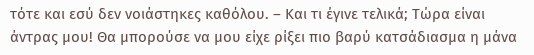τότε και εσύ δεν νοιάστηκες καθόλου. – Και τι έγινε τελικά; Τώρα είναι άντρας μου! Θα μπορούσε να μου είχε ρίξει πιο βαρύ κατσάδιασμα η μάνα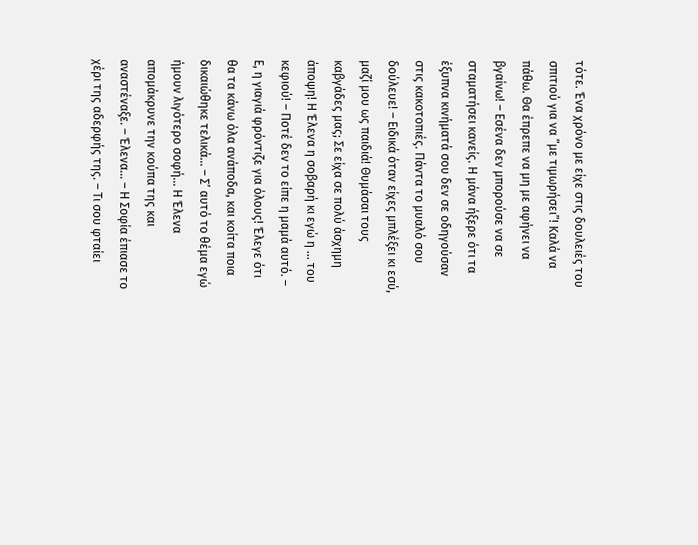τότε. Ένα χρόνο με είχε στις δουλειές του σπιτιού για να ”με τιμωρήσει”! Καλά να πάθω. Θα έπρεπε να μη με αφήνει να βγαίνω! – Εσένα δεν μπορούσε να σε σταματήσει κανείς. Η μάνα ήξερε ότι τα έξυπνα κινήματά σου δεν σε οδηγούσαν στις κακοτοπιές. Πάντα το μυαλό σου δούλευε! – Ειδικά όταν είχες μπλέξει κι εσύ, μαζί μου ως παιδιά! Θυμάσαι τους καβγάδες μας; Σε είχα σε πολύ άσχημη άποψη! Η Έλενα η σοβαρή κι εγώ η ... του κεφιού! – Ποτέ δεν το είπε η μαμά αυτό. – Ε, η γιαγιά φρόντιζε για όλους! Έλεγε ότι θα τα κάνω όλα ανάποδα, και κοίτα ποια δικαιώθηκε τελικά… – Σ’ αυτό το θέμα εγώ ήμουν λιγότερο σοφή... Η Έλενα απομάκρυνε την κούπα της και αναστέναξε. – Έλενα... – Η Σοφία έπιασε το χέρι της αδερφής της. – Τι σου φταίει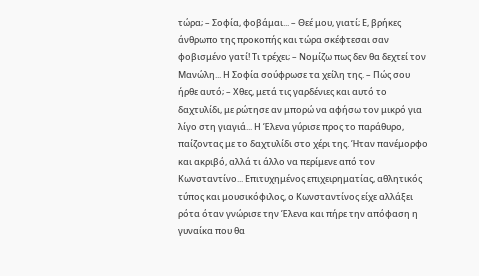τώρα; – Σοφία, φοβάμαι... – Θεέ μου, γιατί; Ε, βρήκες άνθρωπο της προκοπής και τώρα σκέφτεσαι σαν φοβισμένο γατί! Τι τρέχει; – Νομίζω πως δεν θα δεχτεί τον Μανώλη... Η Σοφία σούφρωσε τα χείλη της. – Πώς σου ήρθε αυτό; – Χθες, μετά τις γαρδένιες και αυτό το δαχτυλίδι, με ρώτησε αν μπορώ να αφήσω τον μικρό για λίγο στη γιαγιά... Η Έλενα γύρισε προς το παράθυρο, παίζοντας με το δαχτυλίδι στο χέρι της. Ήταν πανέμορφο και ακριβό, αλλά τι άλλο να περίμενε από τον Κωνσταντίνο... Επιτυχημένος επιχειρηματίας, αθλητικός τύπος και μουσικόφιλος, ο Κωνσταντίνος είχε αλλάξει ρότα όταν γνώρισε την Έλενα και πήρε την απόφαση η γυναίκα που θα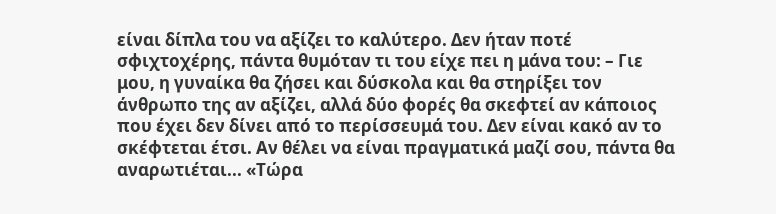είναι δίπλα του να αξίζει το καλύτερο. Δεν ήταν ποτέ σφιχτοχέρης, πάντα θυμόταν τι του είχε πει η μάνα του: – Γιε μου, η γυναίκα θα ζήσει και δύσκολα και θα στηρίξει τον άνθρωπο της αν αξίζει, αλλά δύο φορές θα σκεφτεί αν κάποιος που έχει δεν δίνει από το περίσσευμά του. Δεν είναι κακό αν το σκέφτεται έτσι. Αν θέλει να είναι πραγματικά μαζί σου, πάντα θα αναρωτιέται... «Τώρα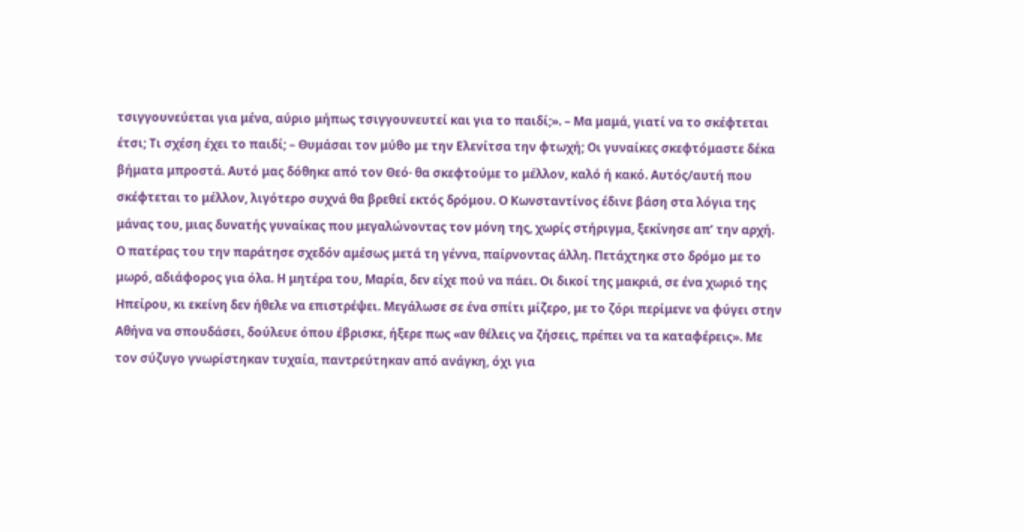τσιγγουνεύεται για μένα, αύριο μήπως τσιγγουνευτεί και για το παιδί;». – Μα μαμά, γιατί να το σκέφτεται έτσι; Τι σχέση έχει το παιδί; – Θυμάσαι τον μύθο με την Ελενίτσα την φτωχή; Οι γυναίκες σκεφτόμαστε δέκα βήματα μπροστά. Αυτό μας δόθηκε από τον Θεό· θα σκεφτούμε το μέλλον, καλό ή κακό. Αυτός/αυτή που σκέφτεται το μέλλον, λιγότερο συχνά θα βρεθεί εκτός δρόμου. Ο Κωνσταντίνος έδινε βάση στα λόγια της μάνας του, μιας δυνατής γυναίκας που μεγαλώνοντας τον μόνη της, χωρίς στήριγμα, ξεκίνησε απ’ την αρχή. Ο πατέρας του την παράτησε σχεδόν αμέσως μετά τη γέννα, παίρνοντας άλλη. Πετάχτηκε στο δρόμο με το μωρό, αδιάφορος για όλα. Η μητέρα του, Μαρία, δεν είχε πού να πάει. Οι δικοί της μακριά, σε ένα χωριό της Ηπείρου, κι εκείνη δεν ήθελε να επιστρέψει. Μεγάλωσε σε ένα σπίτι μίζερο, με το ζόρι περίμενε να φύγει στην Αθήνα να σπουδάσει, δούλευε όπου έβρισκε, ήξερε πως «αν θέλεις να ζήσεις, πρέπει να τα καταφέρεις». Με τον σύζυγο γνωρίστηκαν τυχαία, παντρεύτηκαν από ανάγκη, όχι για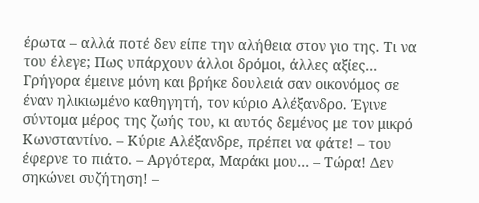έρωτα – αλλά ποτέ δεν είπε την αλήθεια στον γιο της. Τι να του έλεγε; Πως υπάρχουν άλλοι δρόμοι, άλλες αξίες... Γρήγορα έμεινε μόνη και βρήκε δουλειά σαν οικονόμος σε έναν ηλικιωμένο καθηγητή, τον κύριο Αλέξανδρο. Έγινε σύντομα μέρος της ζωής του, κι αυτός δεμένος με τον μικρό Κωνσταντίνο. – Κύριε Αλέξανδρε, πρέπει να φάτε! – του έφερνε το πιάτο. – Αργότερα, Μαράκι μου… – Τώρα! Δεν σηκώνει συζήτηση! –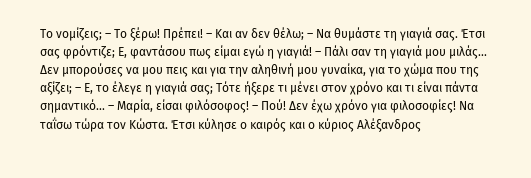Το νομίζεις; – Το ξέρω! Πρέπει! – Και αν δεν θέλω; – Να θυμάστε τη γιαγιά σας. Έτσι σας φρόντιζε; Ε, φαντάσου πως είμαι εγώ η γιαγιά! – Πάλι σαν τη γιαγιά μου μιλάς... Δεν μπορούσες να μου πεις και για την αληθινή μου γυναίκα, για το χώμα που της αξίζει; – Ε, το έλεγε η γιαγιά σας; Τότε ήξερε τι μένει στον χρόνο και τι είναι πάντα σημαντικό... – Μαρία, είσαι φιλόσοφος! – Πού! Δεν έχω χρόνο για φιλοσοφίες! Να ταΐσω τώρα τον Κώστα. Έτσι κύλησε ο καιρός και ο κύριος Αλέξανδρος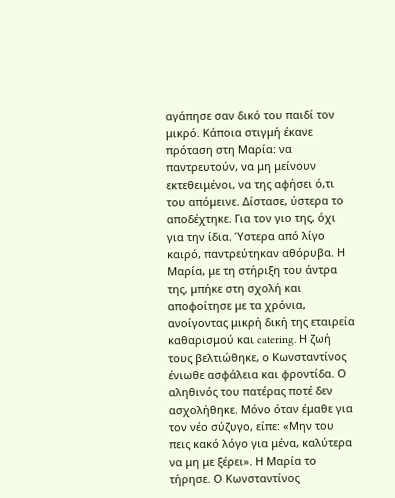αγάπησε σαν δικό του παιδί τον μικρό. Κάποια στιγμή έκανε πρόταση στη Μαρία: να παντρευτούν, να μη μείνουν εκτεθειμένοι, να της αφήσει ό,τι του απόμεινε. Δίστασε, ύστερα το αποδέχτηκε. Για τον γιο της, όχι για την ίδια. Ύστερα από λίγο καιρό, παντρεύτηκαν αθόρυβα. Η Μαρία, με τη στήριξη του άντρα της, μπήκε στη σχολή και αποφοίτησε με τα χρόνια, ανοίγοντας μικρή δική της εταιρεία καθαρισμού και catering. Η ζωή τους βελτιώθηκε, ο Κωνσταντίνος ένιωθε ασφάλεια και φροντίδα. Ο αληθινός του πατέρας ποτέ δεν ασχολήθηκε. Μόνο όταν έμαθε για τον νέο σύζυγο, είπε: «Μην του πεις κακό λόγο για μένα, καλύτερα να μη με ξέρει». Η Μαρία το τήρησε. Ο Κωνσταντίνος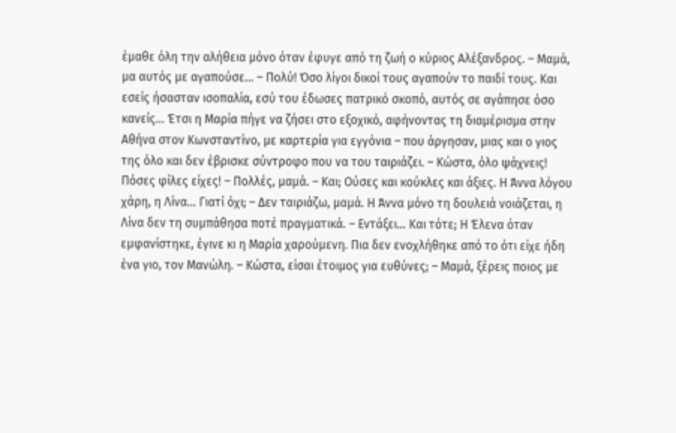έμαθε όλη την αλήθεια μόνο όταν έφυγε από τη ζωή ο κύριος Αλέξανδρος. – Μαμά, μα αυτός με αγαπούσε... – Πολύ! Όσο λίγοι δικοί τους αγαπούν το παιδί τους. Και εσείς ήσασταν ισοπαλία, εσύ του έδωσες πατρικό σκοπό, αυτός σε αγάπησε όσο κανείς... Έτσι η Μαρία πήγε να ζήσει στο εξοχικό, αφήνοντας τη διαμέρισμα στην Αθήνα στον Κωνσταντίνο, με καρτερία για εγγόνια – που άργησαν, μιας και ο γιος της όλο και δεν έβρισκε σύντροφο που να του ταιριάζει. – Κώστα, όλο ψάχνεις! Πόσες φίλες είχες! – Πολλές, μαμά. – Και; Ούσες και κούκλες και άξιες. Η Άννα λόγου χάρη, η Λίνα... Γιατί όχι; – Δεν ταιριάζω, μαμά. Η Άννα μόνο τη δουλειά νοιάζεται, η Λίνα δεν τη συμπάθησα ποτέ πραγματικά. – Εντάξει... Και τότε; Η Έλενα όταν εμφανίστηκε, έγινε κι η Μαρία χαρούμενη. Πια δεν ενοχλήθηκε από το ότι είχε ήδη ένα γιο, τον Μανώλη. – Κώστα, είσαι έτοιμος για ευθύνες; – Μαμά, ξέρεις ποιος με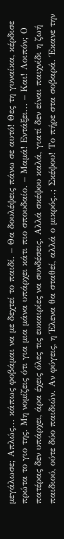μεγάλωσε; Απλώς... κάπως φοβάμαι να με δεχτεί το παιδί. – Θα δουλέψεις πάνω σε αυτό! Θες τη γυναίκα, κέρδισε πρώτα το γιο της. Μη νομίζεις ότι για μια μάνα υπάρχει κάτι πιο σπουδαίο. – Μαμά! Εντάξει... – Και! Λοιπόν; Ο πατέρας δεν υπάρχει, άρα έχεις όλες τις ευκαιρίες να συνδέσεις. Αλλά σκέψου καλά, γιατί δεν είναι παιχνίδι η ζωή παιδιού, ούτε δύο παιδιών. Αν φύγεις, η Έλενα θα σταθεί, αλλά ο μικρός..; Σκέψου! Το πήρε στα σοβαρά. Έκανε την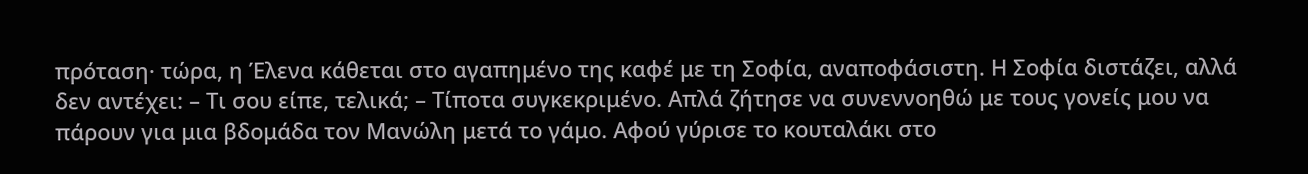πρόταση· τώρα, η Έλενα κάθεται στο αγαπημένο της καφέ με τη Σοφία, αναποφάσιστη. Η Σοφία διστάζει, αλλά δεν αντέχει: – Τι σου είπε, τελικά; – Τίποτα συγκεκριμένο. Απλά ζήτησε να συνεννοηθώ με τους γονείς μου να πάρουν για μια βδομάδα τον Μανώλη μετά το γάμο. Αφού γύρισε το κουταλάκι στο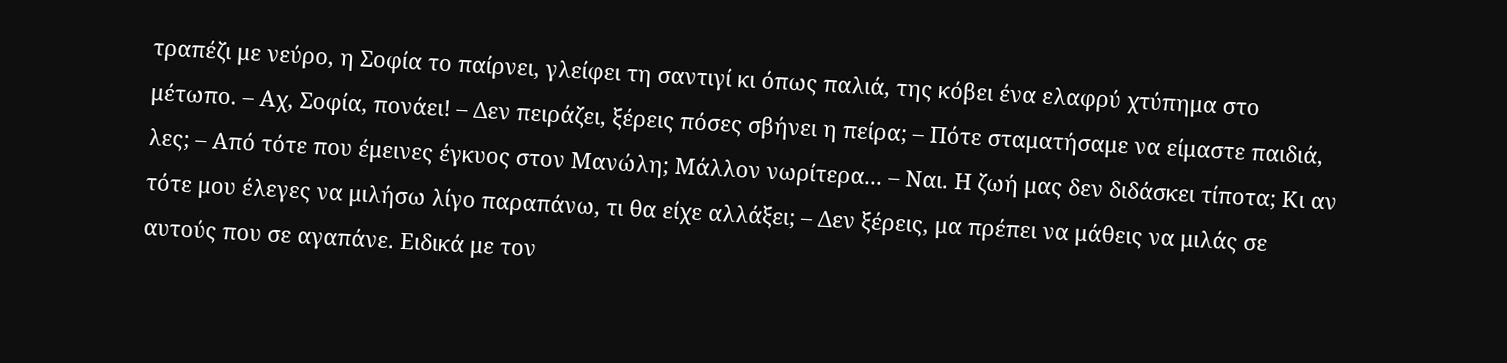τραπέζι με νεύρο, η Σοφία το παίρνει, γλείφει τη σαντιγί κι όπως παλιά, της κόβει ένα ελαφρύ χτύπημα στο μέτωπο. – Αχ, Σοφία, πονάει! – Δεν πειράζει, ξέρεις πόσες σβήνει η πείρα; – Πότε σταματήσαμε να είμαστε παιδιά, λες; – Από τότε που έμεινες έγκυος στον Μανώλη; Μάλλον νωρίτερα... – Ναι. Η ζωή μας δεν διδάσκει τίποτα; Κι αν τότε μου έλεγες να μιλήσω λίγο παραπάνω, τι θα είχε αλλάξει; – Δεν ξέρεις, μα πρέπει να μάθεις να μιλάς σε αυτούς που σε αγαπάνε. Ειδικά με τον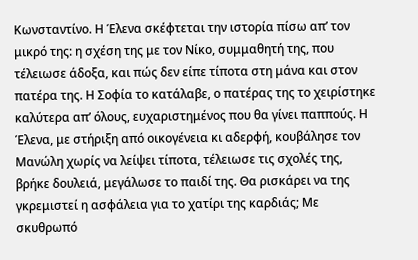Κωνσταντίνο. Η Έλενα σκέφτεται την ιστορία πίσω απ’ τον μικρό της: η σχέση της με τον Νίκο, συμμαθητή της, που τέλειωσε άδοξα, και πώς δεν είπε τίποτα στη μάνα και στον πατέρα της. Η Σοφία το κατάλαβε, ο πατέρας της το χειρίστηκε καλύτερα απ’ όλους, ευχαριστημένος που θα γίνει παππούς. Η Έλενα, με στήριξη από οικογένεια κι αδερφή, κουβάλησε τον Μανώλη χωρίς να λείψει τίποτα, τέλειωσε τις σχολές της, βρήκε δουλειά, μεγάλωσε το παιδί της. Θα ρισκάρει να της γκρεμιστεί η ασφάλεια για το χατίρι της καρδιάς; Με σκυθρωπό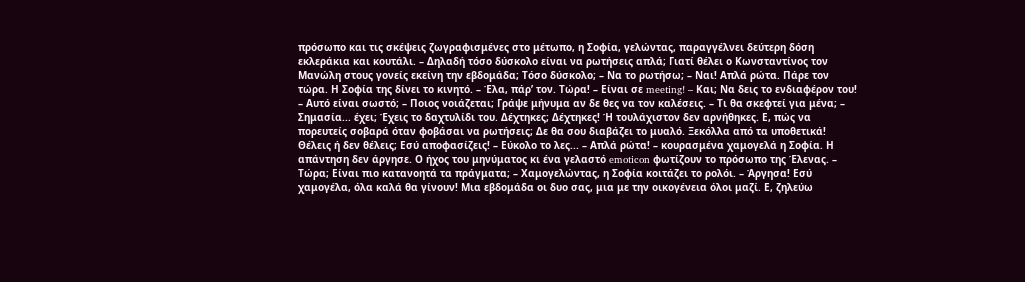πρόσωπο και τις σκέψεις ζωγραφισμένες στο μέτωπο, η Σοφία, γελώντας, παραγγέλνει δεύτερη δόση εκλεράκια και κουτάλι. – Δηλαδή τόσο δύσκολο είναι να ρωτήσεις απλά; Γιατί θέλει ο Κωνσταντίνος τον Μανώλη στους γονείς εκείνη την εβδομάδα; Τόσο δύσκολο; – Να το ρωτήσω; – Ναι! Απλά ρώτα. Πάρε τον τώρα. Η Σοφία της δίνει το κινητό. – Έλα, πάρ’ τον. Τώρα! – Είναι σε meeting! – Και; Να δεις το ενδιαφέρον του! – Αυτό είναι σωστό; – Ποιος νοιάζεται; Γράψε μήνυμα αν δε θες να τον καλέσεις. – Τι θα σκεφτεί για μένα; – Σημασία... έχει; Έχεις το δαχτυλίδι του. Δέχτηκες; Δέχτηκες! Ή τουλάχιστον δεν αρνήθηκες. Ε, πώς να πορευτείς σοβαρά όταν φοβάσαι να ρωτήσεις; Δε θα σου διαβάζει το μυαλό. Ξεκόλλα από τα υποθετικά! Θέλεις ή δεν θέλεις; Εσύ αποφασίζεις! – Εύκολο το λες... – Απλά ρώτα! – κουρασμένα χαμογελά η Σοφία. Η απάντηση δεν άργησε. Ο ήχος του μηνύματος κι ένα γελαστό emoticon φωτίζουν το πρόσωπο της Έλενας. – Τώρα; Είναι πιο κατανοητά τα πράγματα; – Χαμογελώντας, η Σοφία κοιτάζει το ρολόι. – Άργησα! Εσύ χαμογέλα, όλα καλά θα γίνουν! Μια εβδομάδα οι δυο σας, μια με την οικογένεια όλοι μαζί. Ε, ζηλεύω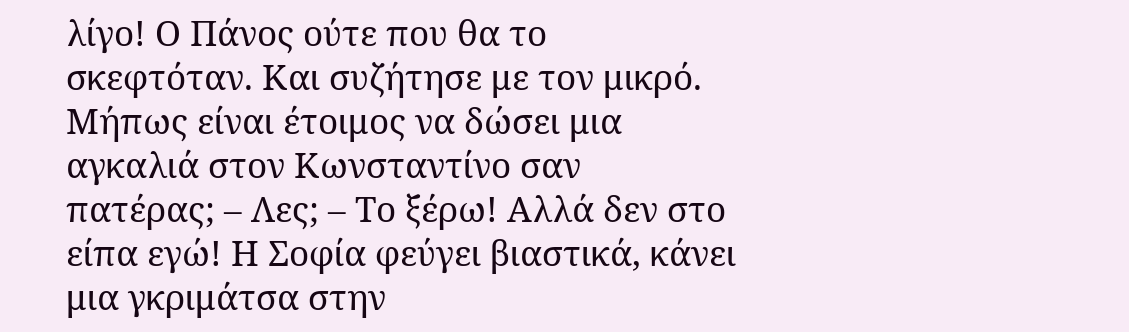λίγο! Ο Πάνος ούτε που θα το σκεφτόταν. Και συζήτησε με τον μικρό. Μήπως είναι έτοιμος να δώσει μια αγκαλιά στον Κωνσταντίνο σαν πατέρας; – Λες; – Το ξέρω! Αλλά δεν στο είπα εγώ! Η Σοφία φεύγει βιαστικά, κάνει μια γκριμάτσα στην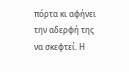πόρτα κι αφήνει την αδερφή της να σκεφτεί. Η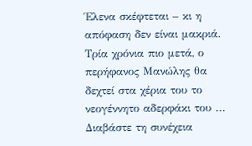Έλενα σκέφτεται – κι η απόφαση δεν είναι μακριά. Τρία χρόνια πιο μετά, ο περήφανος Μανώλης θα δεχτεί στα χέρια του το νεογέννητο αδερφάκι του … Διαβάστε τη συνέχεια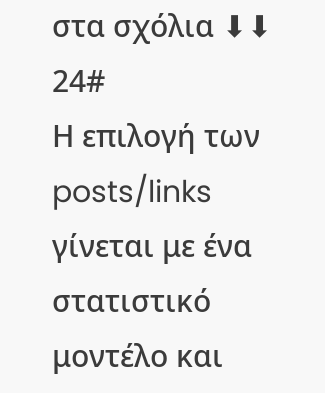στα σχόλια ⬇⬇ 24#
Η επιλογή των posts/links γίνεται με ένα στατιστικό μοντέλο και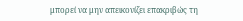μπορεί να μην απεικονίζει επακριβώς τη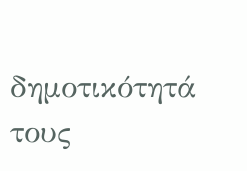δημοτικότητά τους